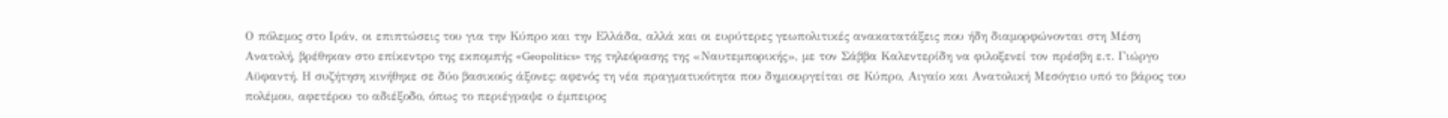Ο πόλεμος στο Ιράν, οι επιπτώσεις του για την Κύπρο και την Ελλάδα, αλλά και οι ευρύτερες γεωπολιτικές ανακατατάξεις που ήδη διαμορφώνονται στη Μέση Ανατολή, βρέθηκαν στο επίκεντρο της εκπομπής «Geopolitics» της τηλεόρασης της «Ναυτεμπορικής», με τον Σάββα Καλεντερίδη να φιλοξενεί τον πρέσβη ε.τ. Γιώργο Αϋφαντή. Η συζήτηση κινήθηκε σε δύο βασικούς άξονες: αφενός τη νέα πραγματικότητα που δημιουργείται σε Κύπρο, Αιγαίο και Ανατολική Μεσόγειο υπό το βάρος του πολέμου, αφετέρου το αδιέξοδο, όπως το περιέγραψε ο έμπειρος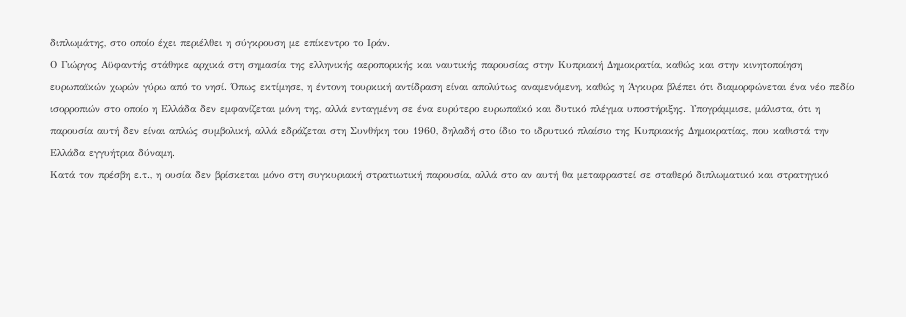διπλωμάτης, στο οποίο έχει περιέλθει η σύγκρουση με επίκεντρο το Ιράν.
Ο Γιώργος Αϋφαντής στάθηκε αρχικά στη σημασία της ελληνικής αεροπορικής και ναυτικής παρουσίας στην Κυπριακή Δημοκρατία, καθώς και στην κινητοποίηση ευρωπαϊκών χωρών γύρω από το νησί. Όπως εκτίμησε, η έντονη τουρκική αντίδραση είναι απολύτως αναμενόμενη, καθώς η Άγκυρα βλέπει ότι διαμορφώνεται ένα νέο πεδίο ισορροπιών στο οποίο η Ελλάδα δεν εμφανίζεται μόνη της, αλλά ενταγμένη σε ένα ευρύτερο ευρωπαϊκό και δυτικό πλέγμα υποστήριξης. Υπογράμμισε, μάλιστα, ότι η παρουσία αυτή δεν είναι απλώς συμβολική, αλλά εδράζεται στη Συνθήκη του 1960, δηλαδή στο ίδιο το ιδρυτικό πλαίσιο της Κυπριακής Δημοκρατίας, που καθιστά την Ελλάδα εγγυήτρια δύναμη.
Κατά τον πρέσβη ε.τ., η ουσία δεν βρίσκεται μόνο στη συγκυριακή στρατιωτική παρουσία, αλλά στο αν αυτή θα μεταφραστεί σε σταθερό διπλωματικό και στρατηγικό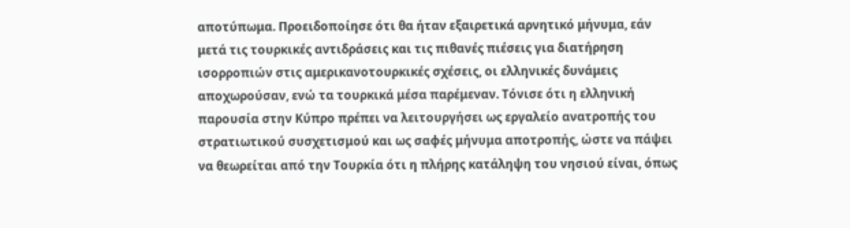αποτύπωμα. Προειδοποίησε ότι θα ήταν εξαιρετικά αρνητικό μήνυμα, εάν μετά τις τουρκικές αντιδράσεις και τις πιθανές πιέσεις για διατήρηση ισορροπιών στις αμερικανοτουρκικές σχέσεις, οι ελληνικές δυνάμεις αποχωρούσαν, ενώ τα τουρκικά μέσα παρέμεναν. Τόνισε ότι η ελληνική παρουσία στην Κύπρο πρέπει να λειτουργήσει ως εργαλείο ανατροπής του στρατιωτικού συσχετισμού και ως σαφές μήνυμα αποτροπής, ώστε να πάψει να θεωρείται από την Τουρκία ότι η πλήρης κατάληψη του νησιού είναι, όπως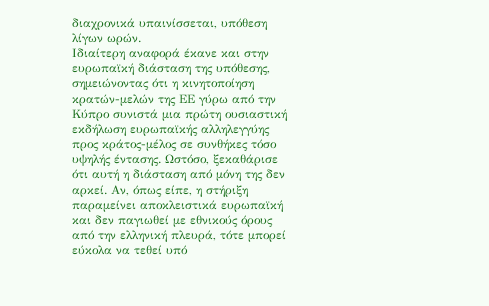διαχρονικά υπαινίσσεται, υπόθεση λίγων ωρών.
Ιδιαίτερη αναφορά έκανε και στην ευρωπαϊκή διάσταση της υπόθεσης, σημειώνοντας ότι η κινητοποίηση κρατών-μελών της ΕΕ γύρω από την Κύπρο συνιστά μια πρώτη ουσιαστική εκδήλωση ευρωπαϊκής αλληλεγγύης προς κράτος-μέλος σε συνθήκες τόσο υψηλής έντασης. Ωστόσο, ξεκαθάρισε ότι αυτή η διάσταση από μόνη της δεν αρκεί. Αν, όπως είπε, η στήριξη παραμείνει αποκλειστικά ευρωπαϊκή και δεν παγιωθεί με εθνικούς όρους από την ελληνική πλευρά, τότε μπορεί εύκολα να τεθεί υπό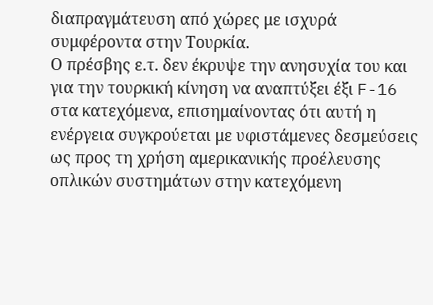διαπραγμάτευση από χώρες με ισχυρά συμφέροντα στην Τουρκία.
Ο πρέσβης ε.τ. δεν έκρυψε την ανησυχία του και για την τουρκική κίνηση να αναπτύξει έξι F-16 στα κατεχόμενα, επισημαίνοντας ότι αυτή η ενέργεια συγκρούεται με υφιστάμενες δεσμεύσεις ως προς τη χρήση αμερικανικής προέλευσης οπλικών συστημάτων στην κατεχόμενη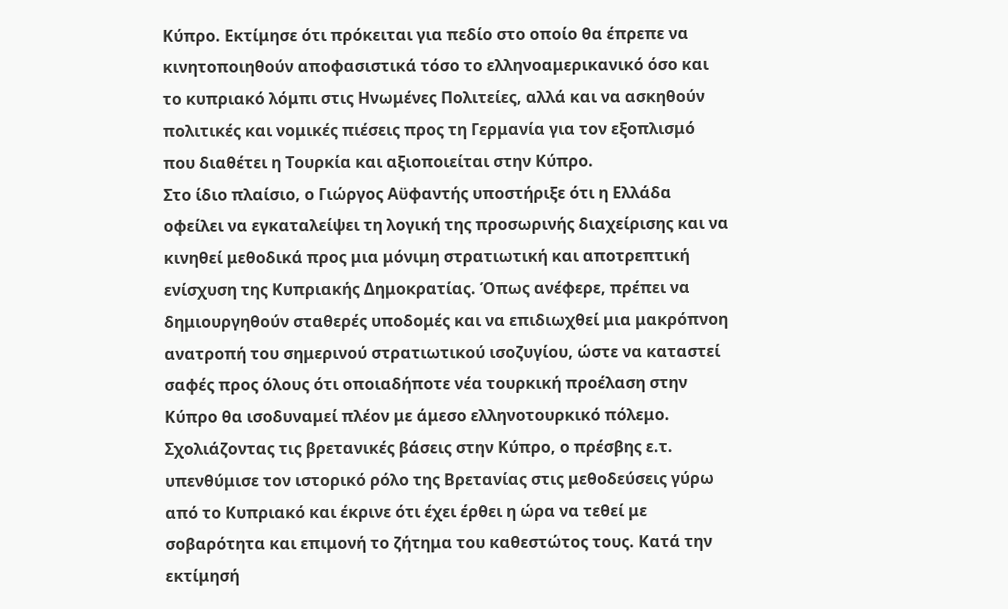Κύπρο. Εκτίμησε ότι πρόκειται για πεδίο στο οποίο θα έπρεπε να κινητοποιηθούν αποφασιστικά τόσο το ελληνοαμερικανικό όσο και το κυπριακό λόμπι στις Ηνωμένες Πολιτείες, αλλά και να ασκηθούν πολιτικές και νομικές πιέσεις προς τη Γερμανία για τον εξοπλισμό που διαθέτει η Τουρκία και αξιοποιείται στην Κύπρο.
Στο ίδιο πλαίσιο, ο Γιώργος Αϋφαντής υποστήριξε ότι η Ελλάδα οφείλει να εγκαταλείψει τη λογική της προσωρινής διαχείρισης και να κινηθεί μεθοδικά προς μια μόνιμη στρατιωτική και αποτρεπτική ενίσχυση της Κυπριακής Δημοκρατίας. Όπως ανέφερε, πρέπει να δημιουργηθούν σταθερές υποδομές και να επιδιωχθεί μια μακρόπνοη ανατροπή του σημερινού στρατιωτικού ισοζυγίου, ώστε να καταστεί σαφές προς όλους ότι οποιαδήποτε νέα τουρκική προέλαση στην Κύπρο θα ισοδυναμεί πλέον με άμεσο ελληνοτουρκικό πόλεμο.
Σχολιάζοντας τις βρετανικές βάσεις στην Κύπρο, ο πρέσβης ε.τ. υπενθύμισε τον ιστορικό ρόλο της Βρετανίας στις μεθοδεύσεις γύρω από το Κυπριακό και έκρινε ότι έχει έρθει η ώρα να τεθεί με σοβαρότητα και επιμονή το ζήτημα του καθεστώτος τους. Κατά την εκτίμησή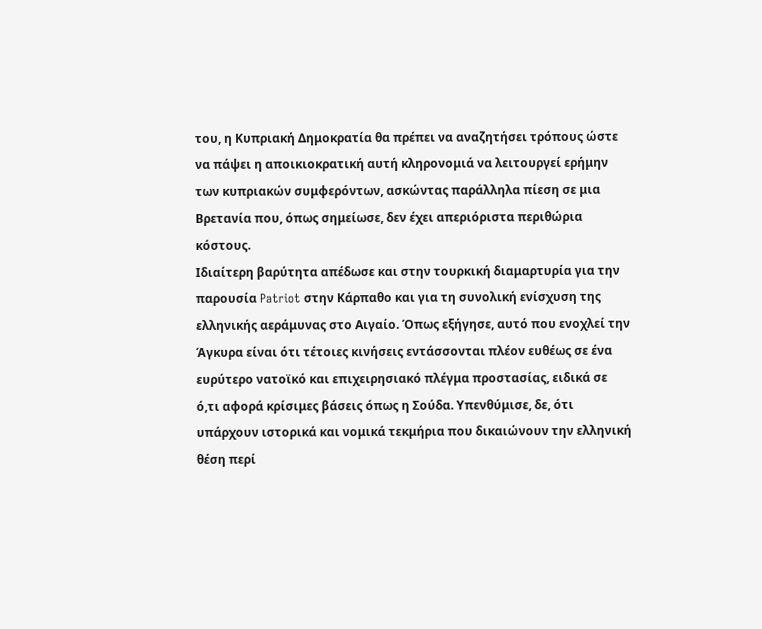του, η Κυπριακή Δημοκρατία θα πρέπει να αναζητήσει τρόπους ώστε να πάψει η αποικιοκρατική αυτή κληρονομιά να λειτουργεί ερήμην των κυπριακών συμφερόντων, ασκώντας παράλληλα πίεση σε μια Βρετανία που, όπως σημείωσε, δεν έχει απεριόριστα περιθώρια κόστους.
Ιδιαίτερη βαρύτητα απέδωσε και στην τουρκική διαμαρτυρία για την παρουσία Patriot στην Κάρπαθο και για τη συνολική ενίσχυση της ελληνικής αεράμυνας στο Αιγαίο. Όπως εξήγησε, αυτό που ενοχλεί την Άγκυρα είναι ότι τέτοιες κινήσεις εντάσσονται πλέον ευθέως σε ένα ευρύτερο νατοϊκό και επιχειρησιακό πλέγμα προστασίας, ειδικά σε ό,τι αφορά κρίσιμες βάσεις όπως η Σούδα. Υπενθύμισε, δε, ότι υπάρχουν ιστορικά και νομικά τεκμήρια που δικαιώνουν την ελληνική θέση περί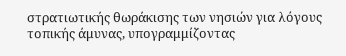στρατιωτικής θωράκισης των νησιών για λόγους τοπικής άμυνας, υπογραμμίζοντας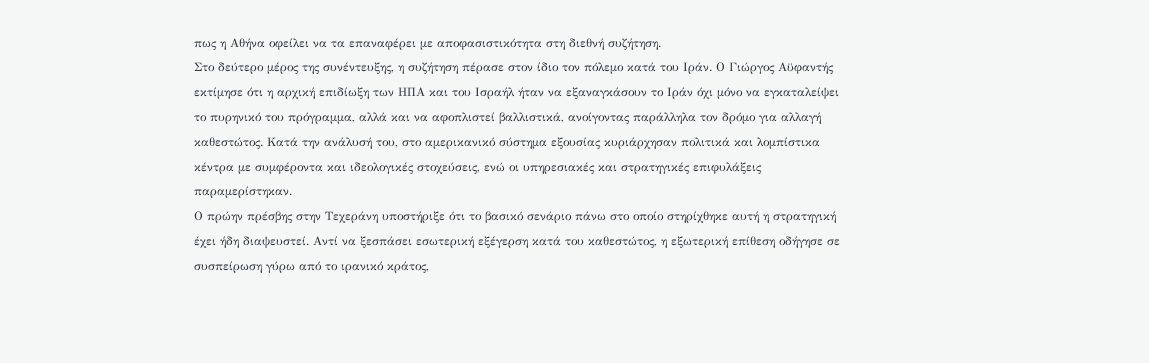πως η Αθήνα οφείλει να τα επαναφέρει με αποφασιστικότητα στη διεθνή συζήτηση.
Στο δεύτερο μέρος της συνέντευξης, η συζήτηση πέρασε στον ίδιο τον πόλεμο κατά του Ιράν. Ο Γιώργος Αϋφαντής εκτίμησε ότι η αρχική επιδίωξη των ΗΠΑ και του Ισραήλ ήταν να εξαναγκάσουν το Ιράν όχι μόνο να εγκαταλείψει το πυρηνικό του πρόγραμμα, αλλά και να αφοπλιστεί βαλλιστικά, ανοίγοντας παράλληλα τον δρόμο για αλλαγή καθεστώτος. Κατά την ανάλυσή του, στο αμερικανικό σύστημα εξουσίας κυριάρχησαν πολιτικά και λομπίστικα κέντρα με συμφέροντα και ιδεολογικές στοχεύσεις, ενώ οι υπηρεσιακές και στρατηγικές επιφυλάξεις παραμερίστηκαν.
Ο πρώην πρέσβης στην Τεχεράνη υποστήριξε ότι το βασικό σενάριο πάνω στο οποίο στηρίχθηκε αυτή η στρατηγική έχει ήδη διαψευστεί. Αντί να ξεσπάσει εσωτερική εξέγερση κατά του καθεστώτος, η εξωτερική επίθεση οδήγησε σε συσπείρωση γύρω από το ιρανικό κράτος,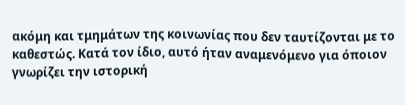ακόμη και τμημάτων της κοινωνίας που δεν ταυτίζονται με το καθεστώς. Κατά τον ίδιο, αυτό ήταν αναμενόμενο για όποιον γνωρίζει την ιστορική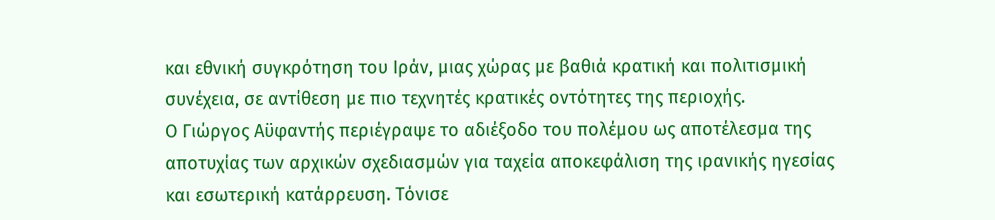και εθνική συγκρότηση του Ιράν, μιας χώρας με βαθιά κρατική και πολιτισμική συνέχεια, σε αντίθεση με πιο τεχνητές κρατικές οντότητες της περιοχής.
Ο Γιώργος Αϋφαντής περιέγραψε το αδιέξοδο του πολέμου ως αποτέλεσμα της αποτυχίας των αρχικών σχεδιασμών για ταχεία αποκεφάλιση της ιρανικής ηγεσίας και εσωτερική κατάρρευση. Τόνισε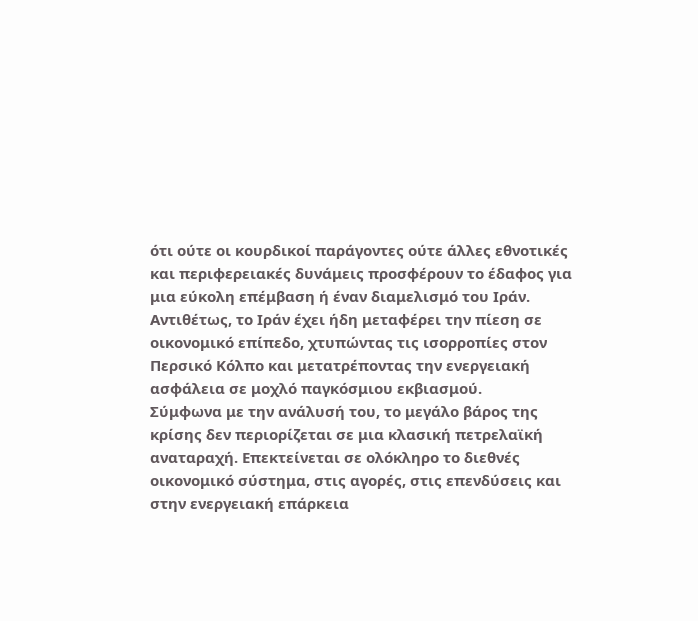ότι ούτε οι κουρδικοί παράγοντες ούτε άλλες εθνοτικές και περιφερειακές δυνάμεις προσφέρουν το έδαφος για μια εύκολη επέμβαση ή έναν διαμελισμό του Ιράν. Αντιθέτως, το Ιράν έχει ήδη μεταφέρει την πίεση σε οικονομικό επίπεδο, χτυπώντας τις ισορροπίες στον Περσικό Κόλπο και μετατρέποντας την ενεργειακή ασφάλεια σε μοχλό παγκόσμιου εκβιασμού.
Σύμφωνα με την ανάλυσή του, το μεγάλο βάρος της κρίσης δεν περιορίζεται σε μια κλασική πετρελαϊκή αναταραχή. Επεκτείνεται σε ολόκληρο το διεθνές οικονομικό σύστημα, στις αγορές, στις επενδύσεις και στην ενεργειακή επάρκεια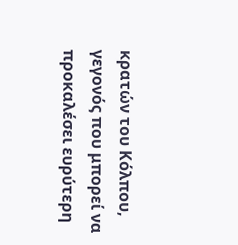κρατών του Κόλπου, γεγονός που μπορεί να προκαλέσει ευρύτερη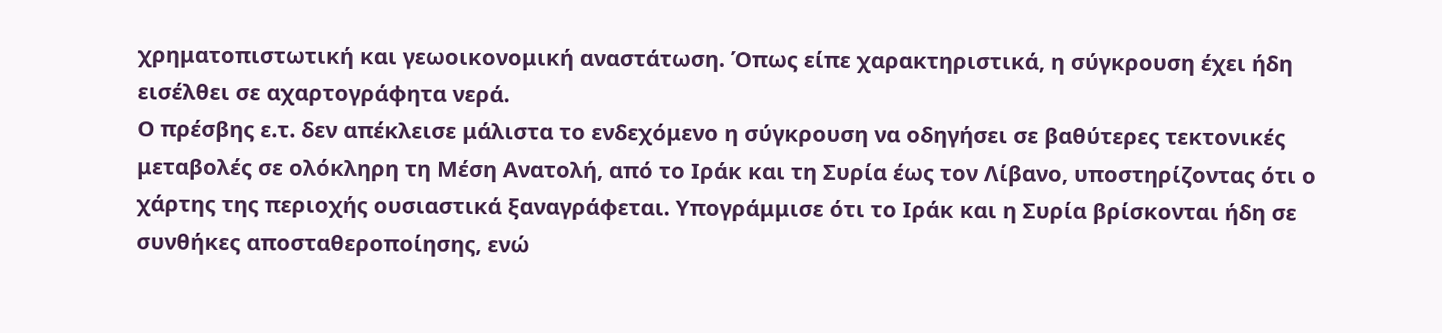χρηματοπιστωτική και γεωοικονομική αναστάτωση. Όπως είπε χαρακτηριστικά, η σύγκρουση έχει ήδη εισέλθει σε αχαρτογράφητα νερά.
Ο πρέσβης ε.τ. δεν απέκλεισε μάλιστα το ενδεχόμενο η σύγκρουση να οδηγήσει σε βαθύτερες τεκτονικές μεταβολές σε ολόκληρη τη Μέση Ανατολή, από το Ιράκ και τη Συρία έως τον Λίβανο, υποστηρίζοντας ότι ο χάρτης της περιοχής ουσιαστικά ξαναγράφεται. Υπογράμμισε ότι το Ιράκ και η Συρία βρίσκονται ήδη σε συνθήκες αποσταθεροποίησης, ενώ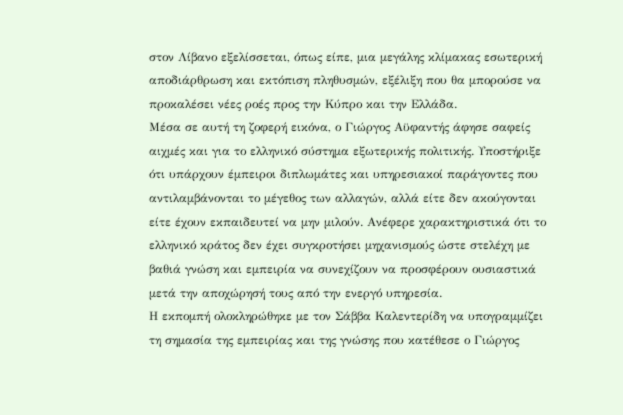στον Λίβανο εξελίσσεται, όπως είπε, μια μεγάλης κλίμακας εσωτερική αποδιάρθρωση και εκτόπιση πληθυσμών, εξέλιξη που θα μπορούσε να προκαλέσει νέες ροές προς την Κύπρο και την Ελλάδα.
Μέσα σε αυτή τη ζοφερή εικόνα, ο Γιώργος Αϋφαντής άφησε σαφείς αιχμές και για το ελληνικό σύστημα εξωτερικής πολιτικής. Υποστήριξε ότι υπάρχουν έμπειροι διπλωμάτες και υπηρεσιακοί παράγοντες που αντιλαμβάνονται το μέγεθος των αλλαγών, αλλά είτε δεν ακούγονται είτε έχουν εκπαιδευτεί να μην μιλούν. Ανέφερε χαρακτηριστικά ότι το ελληνικό κράτος δεν έχει συγκροτήσει μηχανισμούς ώστε στελέχη με βαθιά γνώση και εμπειρία να συνεχίζουν να προσφέρουν ουσιαστικά μετά την αποχώρησή τους από την ενεργό υπηρεσία.
Η εκπομπή ολοκληρώθηκε με τον Σάββα Καλεντερίδη να υπογραμμίζει τη σημασία της εμπειρίας και της γνώσης που κατέθεσε ο Γιώργος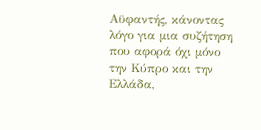Αϋφαντής, κάνοντας λόγο για μια συζήτηση που αφορά όχι μόνο την Κύπρο και την Ελλάδα,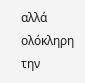αλλά ολόκληρη την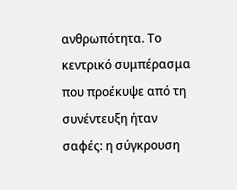ανθρωπότητα. Το κεντρικό συμπέρασμα που προέκυψε από τη συνέντευξη ήταν σαφές: η σύγκρουση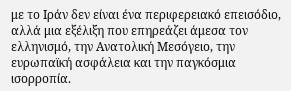με το Ιράν δεν είναι ένα περιφερειακό επεισόδιο, αλλά μια εξέλιξη που επηρεάζει άμεσα τον ελληνισμό, την Ανατολική Μεσόγειο, την ευρωπαϊκή ασφάλεια και την παγκόσμια ισορροπία.